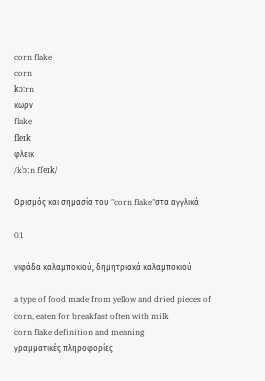corn flake
corn
kɔ:rn
κωρν
flake
fleɪk
φλεικ
/kˈɔːn flˈeɪk/

Ορισμός και σημασία του "corn flake"στα αγγλικά

01

νιφάδα καλαμποκιού, δημητριακά καλαμποκιού

a type of food made from yellow and dried pieces of corn, eaten for breakfast often with milk
corn flake definition and meaning
γραμματικές πληροφορίες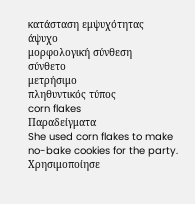κατάσταση εμψυχότητας
άψυχο
μορφολογική σύνθεση
σύνθετο
μετρήσιμο
πληθυντικός τύπος
corn flakes
Παραδείγματα
She used corn flakes to make no-bake cookies for the party.
Χρησιμοποίησε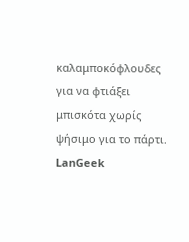καλαμποκόφλουδες για να φτιάξει μπισκότα χωρίς ψήσιμο για το πάρτι.
LanGeek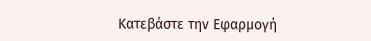Κατεβάστε την Εφαρμογή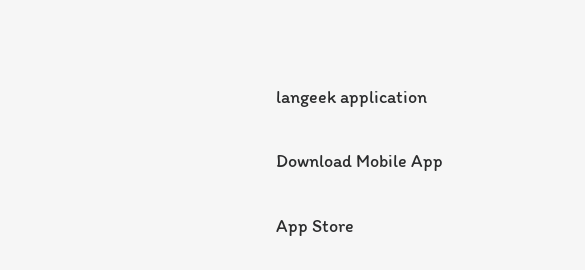langeek application

Download Mobile App

App Store